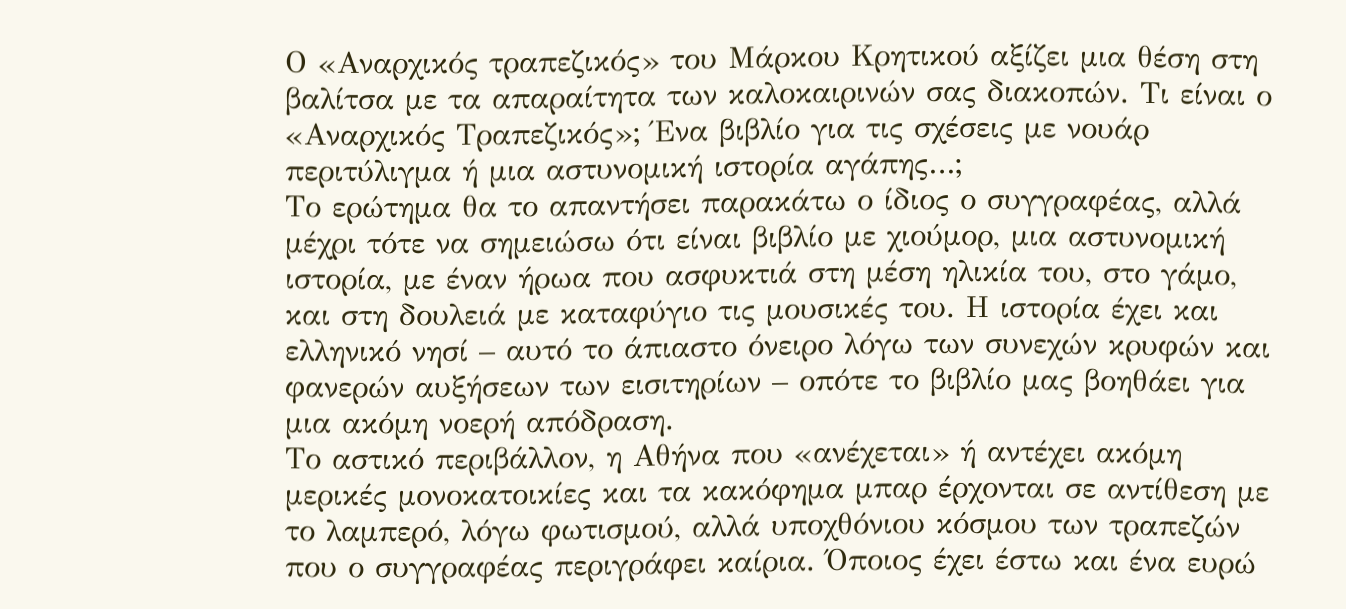Ο «Αναρχικός τραπεζικός» του Μάρκου Κρητικού αξίζει μια θέση στη βαλίτσα με τα απαραίτητα των καλοκαιρινών σας διακοπών. Τι είναι ο «Αναρχικός Τραπεζικός»; Ένα βιβλίο για τις σχέσεις με νουάρ περιτύλιγμα ή μια αστυνομική ιστορία αγάπης…;
Το ερώτημα θα το απαντήσει παρακάτω ο ίδιος ο συγγραφέας, αλλά μέχρι τότε να σημειώσω ότι είναι βιβλίο με χιούμορ, μια αστυνομική ιστορία, με έναν ήρωα που ασφυκτιά στη μέση ηλικία του, στο γάμο, και στη δουλειά με καταφύγιο τις μουσικές του. Η ιστορία έχει και ελληνικό νησί – αυτό το άπιαστο όνειρο λόγω των συνεχών κρυφών και φανερών αυξήσεων των εισιτηρίων – οπότε το βιβλίο μας βοηθάει για μια ακόμη νοερή απόδραση.
Το αστικό περιβάλλον, η Αθήνα που «ανέχεται» ή αντέχει ακόμη μερικές μονοκατοικίες και τα κακόφημα μπαρ έρχονται σε αντίθεση με το λαμπερό, λόγω φωτισμού, αλλά υποχθόνιου κόσμου των τραπεζών που ο συγγραφέας περιγράφει καίρια. Όποιος έχει έστω και ένα ευρώ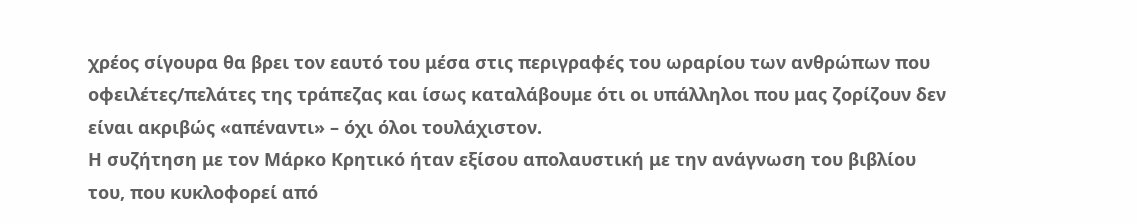χρέος σίγουρα θα βρει τον εαυτό του μέσα στις περιγραφές του ωραρίου των ανθρώπων που οφειλέτες/πελάτες της τράπεζας και ίσως καταλάβουμε ότι οι υπάλληλοι που μας ζορίζουν δεν είναι ακριβώς «απέναντι» – όχι όλοι τουλάχιστον.
Η συζήτηση με τον Μάρκο Κρητικό ήταν εξίσου απολαυστική με την ανάγνωση του βιβλίου του, που κυκλοφορεί από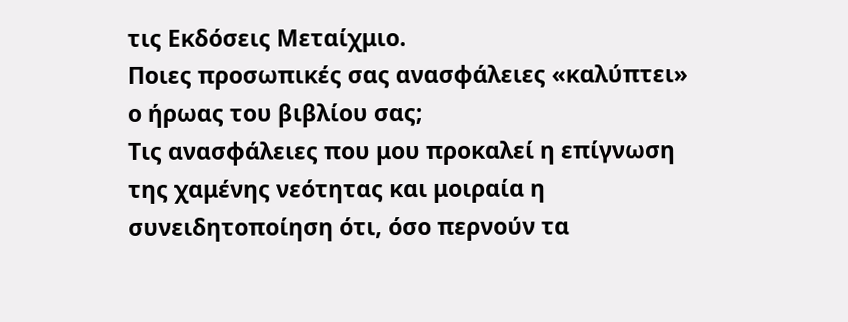τις Εκδόσεις Μεταίχμιο.
Ποιες προσωπικές σας ανασφάλειες «καλύπτει» ο ήρωας του βιβλίου σας;
Τις ανασφάλειες που μου προκαλεί η επίγνωση της χαμένης νεότητας και μοιραία η συνειδητοποίηση ότι, όσο περνούν τα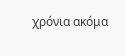χρόνια ακόμα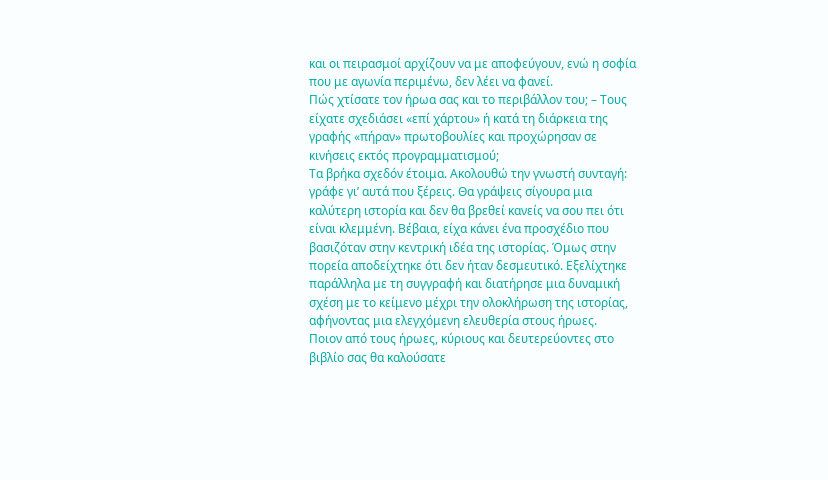και οι πειρασμοί αρχίζουν να με αποφεύγουν, ενώ η σοφία που με αγωνία περιμένω, δεν λέει να φανεί.
Πώς χτίσατε τον ήρωα σας και το περιβάλλον του; – Τους είχατε σχεδιάσει «επί χάρτου» ή κατά τη διάρκεια της γραφής «πήραν» πρωτοβουλίες και προχώρησαν σε κινήσεις εκτός προγραμματισμού;
Τα βρήκα σχεδόν έτοιμα. Ακολουθώ την γνωστή συνταγή: γράφε γι’ αυτά που ξέρεις. Θα γράψεις σίγουρα μια καλύτερη ιστορία και δεν θα βρεθεί κανείς να σου πει ότι είναι κλεμμένη. Βέβαια, είχα κάνει ένα προσχέδιο που βασιζόταν στην κεντρική ιδέα της ιστορίας. Όμως στην πορεία αποδείχτηκε ότι δεν ήταν δεσμευτικό. Εξελίχτηκε παράλληλα με τη συγγραφή και διατήρησε μια δυναμική σχέση με το κείμενο μέχρι την ολοκλήρωση της ιστορίας, αφήνοντας μια ελεγχόμενη ελευθερία στους ήρωες.
Ποιον από τους ήρωες, κύριους και δευτερεύοντες στο βιβλίο σας θα καλούσατε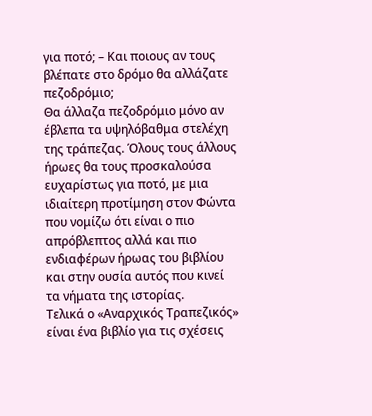για ποτό; – Και ποιους αν τους βλέπατε στο δρόμο θα αλλάζατε πεζοδρόμιο;
Θα άλλαζα πεζοδρόμιο μόνο αν έβλεπα τα υψηλόβαθμα στελέχη της τράπεζας. Όλους τους άλλους ήρωες θα τους προσκαλούσα ευχαρίστως για ποτό, με μια ιδιαίτερη προτίμηση στον Φώντα που νομίζω ότι είναι ο πιο απρόβλεπτος αλλά και πιο ενδιαφέρων ήρωας του βιβλίου και στην ουσία αυτός που κινεί τα νήματα της ιστορίας.
Τελικά ο «Αναρχικός Τραπεζικός» είναι ένα βιβλίο για τις σχέσεις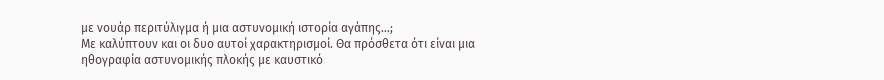με νουάρ περιτύλιγμα ή μια αστυνομική ιστορία αγάπης…;
Με καλύπτουν και οι δυο αυτοί χαρακτηρισμοί. Θα πρόσθετα ότι είναι μια ηθογραφία αστυνομικής πλοκής με καυστικό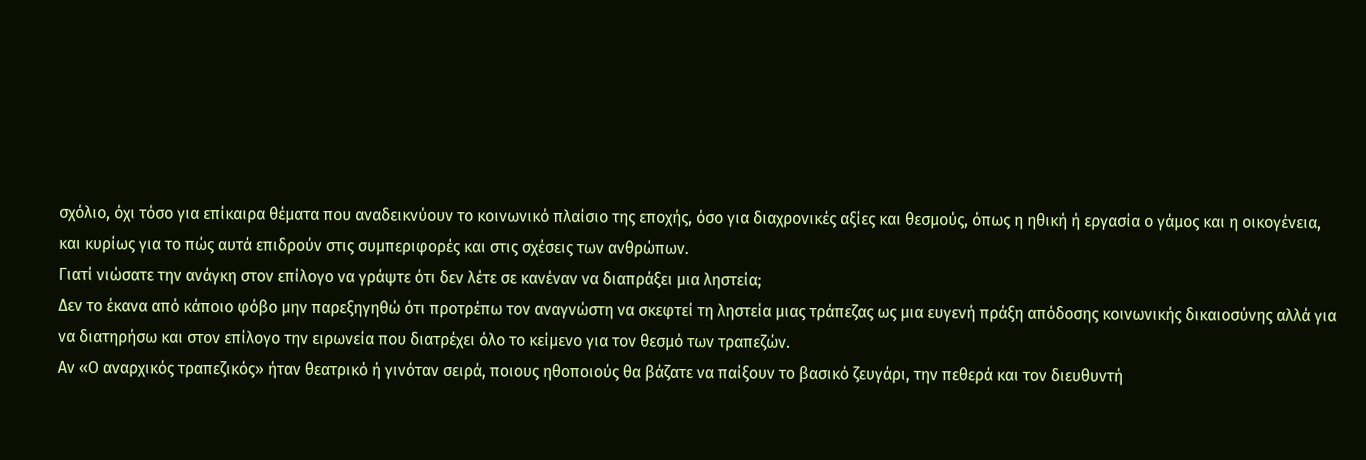σχόλιο, όχι τόσο για επίκαιρα θέματα που αναδεικνύουν το κοινωνικό πλαίσιο της εποχής, όσο για διαχρονικές αξίες και θεσμούς, όπως η ηθική ή εργασία ο γάμος και η οικογένεια, και κυρίως για το πώς αυτά επιδρούν στις συμπεριφορές και στις σχέσεις των ανθρώπων.
Γιατί νιώσατε την ανάγκη στον επίλογο να γράψτε ότι δεν λέτε σε κανέναν να διαπράξει μια ληστεία;
Δεν το έκανα από κάποιο φόβο μην παρεξηγηθώ ότι προτρέπω τον αναγνώστη να σκεφτεί τη ληστεία μιας τράπεζας ως μια ευγενή πράξη απόδοσης κοινωνικής δικαιοσύνης αλλά για να διατηρήσω και στον επίλογο την ειρωνεία που διατρέχει όλο το κείμενο για τον θεσμό των τραπεζών.
Αν «Ο αναρχικός τραπεζικός» ήταν θεατρικό ή γινόταν σειρά, ποιους ηθοποιούς θα βάζατε να παίξουν το βασικό ζευγάρι, την πεθερά και τον διευθυντή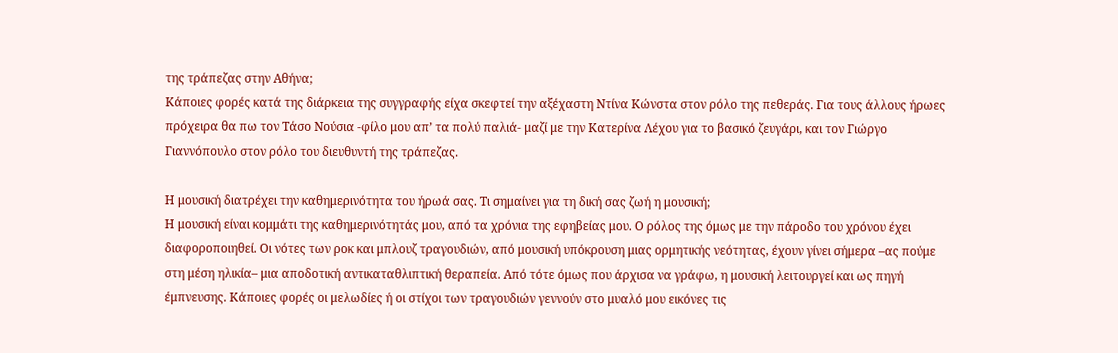της τράπεζας στην Αθήνα;
Κάποιες φορές κατά της διάρκεια της συγγραφής είχα σκεφτεί την αξέχαστη Ντίνα Κώνστα στον ρόλο της πεθεράς. Για τους άλλους ήρωες πρόχειρα θα πω τον Τάσο Νούσια -φίλο μου απ’ τα πολύ παλιά- μαζί με την Κατερίνα Λέχου για το βασικό ζευγάρι, και τον Γιώργο Γιαννόπουλο στον ρόλο του διευθυντή της τράπεζας.

Η μουσική διατρέχει την καθημερινότητα του ήρωά σας. Τι σημαίνει για τη δική σας ζωή η μουσική;
Η μουσική είναι κομμάτι της καθημερινότητάς μου, από τα χρόνια της εφηβείας μου. Ο ρόλος της όμως με την πάροδο του χρόνου έχει διαφοροποιηθεί. Οι νότες των ροκ και μπλουζ τραγουδιών, από μουσική υπόκρουση μιας ορμητικής νεότητας, έχουν γίνει σήμερα –ας πούμε στη μέση ηλικία– μια αποδοτική αντικαταθλιπτική θεραπεία. Από τότε όμως που άρχισα να γράφω, η μουσική λειτουργεί και ως πηγή έμπνευσης. Κάποιες φορές οι μελωδίες ή οι στίχοι των τραγουδιών γεννούν στο μυαλό μου εικόνες τις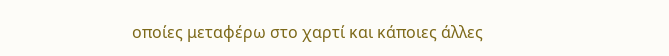οποίες μεταφέρω στο χαρτί και κάποιες άλλες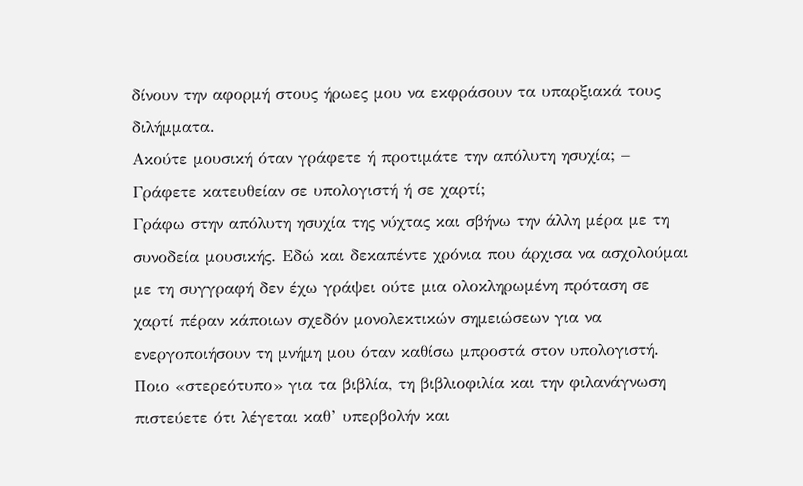δίνουν την αφορμή στους ήρωες μου να εκφράσουν τα υπαρξιακά τους διλήμματα.
Ακούτε μουσική όταν γράφετε ή προτιμάτε την απόλυτη ησυχία; – Γράφετε κατευθείαν σε υπολογιστή ή σε χαρτί;
Γράφω στην απόλυτη ησυχία της νύχτας και σβήνω την άλλη μέρα με τη συνοδεία μουσικής. Εδώ και δεκαπέντε χρόνια που άρχισα να ασχολούμαι με τη συγγραφή δεν έχω γράψει ούτε μια ολοκληρωμένη πρόταση σε χαρτί πέραν κάποιων σχεδόν μονολεκτικών σημειώσεων για να ενεργοποιήσουν τη μνήμη μου όταν καθίσω μπροστά στον υπολογιστή.
Ποιο «στερεότυπο» για τα βιβλία, τη βιβλιοφιλία και την φιλανάγνωση πιστεύετε ότι λέγεται καθ’ υπερβολήν και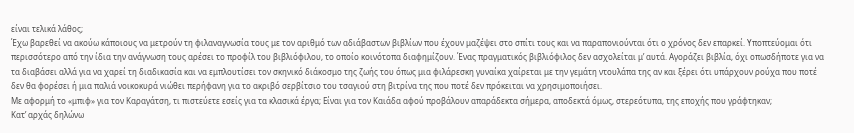είναι τελικά λάθος;
Έχω βαρεθεί να ακούω κάποιους να μετρούν τη φιλαναγνωσία τους με τον αριθμό των αδιάβαστων βιβλίων που έχουν μαζέψει στο σπίτι τους και να παραπονιούνται ότι ο χρόνος δεν επαρκεί. Υποπτεύομαι ότι περισσότερο από την ίδια την ανάγνωση τους αρέσει το προφίλ του βιβλιόφιλου, το οποίο κοινότοπα διαφημίζουν. Ένας πραγματικός βιβλιόφιλος δεν ασχολείται μ’ αυτά. Αγοράζει βιβλία, όχι οπωσδήποτε για να τα διαβάσει αλλά για να χαρεί τη διαδικασία και να εμπλουτίσει τον σκηνικό διάκοσμο της ζωής του όπως μια φιλάρεσκη γυναίκα χαίρεται με την γεμάτη ντουλάπα της αν και ξέρει ότι υπάρχουν ρούχα που ποτέ δεν θα φορέσει ή μια παλιά νοικοκυρά νιώθει περήφανη για το ακριβό σερβίτσιο του τσαγιού στη βιτρίνα της που ποτέ δεν πρόκειται να χρησιμοποιήσει.
Με αφορμή το «μπιφ» για τον Καραγάτση, τι πιστεύετε εσείς για τα κλασικά έργα; Είναι για τον Καιάδα αφού προβάλουν απαράδεκτα σήμερα, αποδεκτά όμως, στερεότυπα, της εποχής που γράφτηκαν;
Κατ’ αρχάς δηλώνω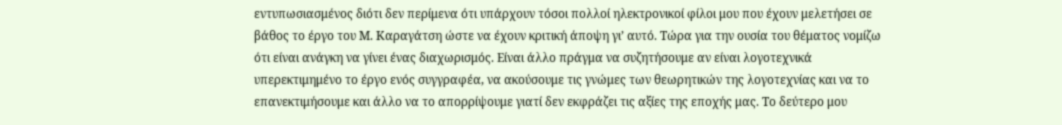εντυπωσιασμένος διότι δεν περίμενα ότι υπάρχουν τόσοι πολλοί ηλεκτρονικοί φίλοι μου που έχουν μελετήσει σε βάθος το έργο του Μ. Καραγάτση ώστε να έχουν κριτική άποψη γι’ αυτό. Τώρα για την ουσία του θέματος νομίζω ότι είναι ανάγκη να γίνει ένας διαχωρισμός. Είναι άλλο πράγμα να συζητήσουμε αν είναι λογοτεχνικά υπερεκτιμημένο το έργο ενός συγγραφέα, να ακούσουμε τις γνώμες των θεωρητικών της λογοτεχνίας και να το επανεκτιμήσουμε και άλλο να το απορρίψουμε γιατί δεν εκφράζει τις αξίες της εποχής μας. Το δεύτερο μου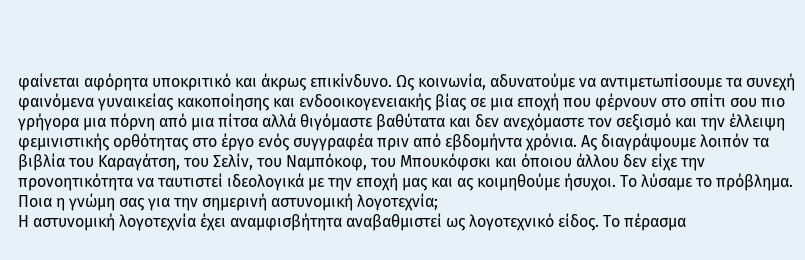φαίνεται αφόρητα υποκριτικό και άκρως επικίνδυνο. Ως κοινωνία, αδυνατούμε να αντιμετωπίσουμε τα συνεχή φαινόμενα γυναικείας κακοποίησης και ενδοοικογενειακής βίας σε μια εποχή που φέρνουν στο σπίτι σου πιο γρήγορα μια πόρνη από μια πίτσα αλλά θιγόμαστε βαθύτατα και δεν ανεχόμαστε τον σεξισμό και την έλλειψη φεμινιστικής ορθότητας στο έργο ενός συγγραφέα πριν από εβδομήντα χρόνια. Ας διαγράψουμε λοιπόν τα βιβλία του Καραγάτση, του Σελίν, του Ναμπόκοφ, του Μπουκόφσκι και όποιου άλλου δεν είχε την προνοητικότητα να ταυτιστεί ιδεολογικά με την εποχή μας και ας κοιμηθούμε ήσυχοι. Το λύσαμε το πρόβλημα.
Ποια η γνώμη σας για την σημερινή αστυνομική λογοτεχνία;
Η αστυνομική λογοτεχνία έχει αναμφισβήτητα αναβαθμιστεί ως λογοτεχνικό είδος. Το πέρασμα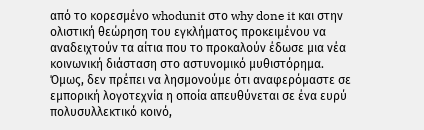από το κορεσμένο whodunit στο why done it και στην ολιστική θεώρηση του εγκλήματος προκειμένου να αναδειχτούν τα αίτια που το προκαλούν έδωσε μια νέα κοινωνική διάσταση στο αστυνομικό μυθιστόρημα. Όμως, δεν πρέπει να λησμονούμε ότι αναφερόμαστε σε εμπορική λογοτεχνία η οποία απευθύνεται σε ένα ευρύ πολυσυλλεκτικό κοινό,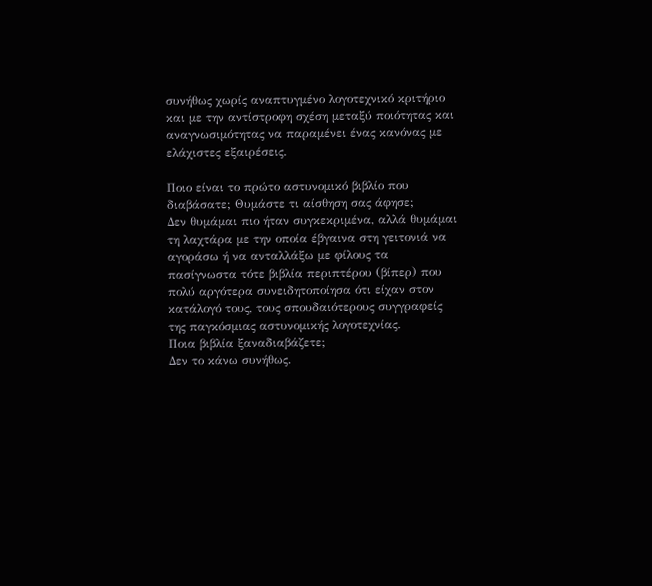συνήθως χωρίς αναπτυγμένο λογοτεχνικό κριτήριο και με την αντίστροφη σχέση μεταξύ ποιότητας και αναγνωσιμότητας να παραμένει ένας κανόνας με ελάχιστες εξαιρέσεις.

Ποιο είναι το πρώτο αστυνομικό βιβλίο που διαβάσατε; Θυμάστε τι αίσθηση σας άφησε;
Δεν θυμάμαι πιο ήταν συγκεκριμένα, αλλά θυμάμαι τη λαχτάρα με την οποία έβγαινα στη γειτονιά να αγοράσω ή να ανταλλάξω με φίλους τα πασίγνωστα τότε βιβλία περιπτέρου (βίπερ) που πολύ αργότερα συνειδητοποίησα ότι είχαν στον κατάλογό τους, τους σπουδαιότερους συγγραφείς της παγκόσμιας αστυνομικής λογοτεχνίας.
Ποια βιβλία ξαναδιαβάζετε;
Δεν το κάνω συνήθως.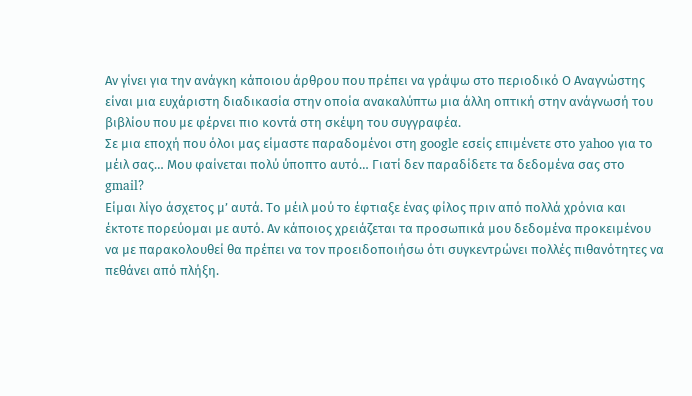Αν γίνει για την ανάγκη κάποιου άρθρου που πρέπει να γράψω στο περιοδικό Ο Αναγνώστης είναι μια ευχάριστη διαδικασία στην οποία ανακαλύπτω μια άλλη οπτική στην ανάγνωσή του βιβλίου που με φέρνει πιο κοντά στη σκέψη του συγγραφέα.
Σε μια εποχή που όλοι μας είμαστε παραδομένοι στη google εσείς επιμένετε στο yahoo για το μέιλ σας… Μου φαίνεται πολύ ύποπτο αυτό… Γιατί δεν παραδίδετε τα δεδομένα σας στο gmail?
Είμαι λίγο άσχετος μ’ αυτά. Το μέιλ μού το έφτιαξε ένας φίλος πριν από πολλά χρόνια και έκτοτε πορεύομαι με αυτό. Αν κάποιος χρειάζεται τα προσωπικά μου δεδομένα προκειμένου να με παρακολουθεί θα πρέπει να τον προειδοποιήσω ότι συγκεντρώνει πολλές πιθανότητες να πεθάνει από πλήξη.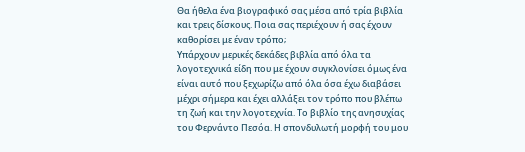Θα ήθελα ένα βιογραφικό σας μέσα από τρία βιβλία και τρεις δίσκους. Ποια σας περιέχουν ή σας έχουν καθορίσει με έναν τρόπο;
Υπάρχουν μερικές δεκάδες βιβλία από όλα τα λογοτεχνικά είδη που με έχουν συγκλονίσει όμως ένα είναι αυτό που ξεχωρίζω από όλα όσα έχω διαβάσει μέχρι σήμερα και έχει αλλάξει τον τρόπο που βλέπω τη ζωή και την λογοτεχνία. Το βιβλίο της ανησυχίας του Φερνάντο Πεσόα. Η σπονδυλωτή μορφή του μου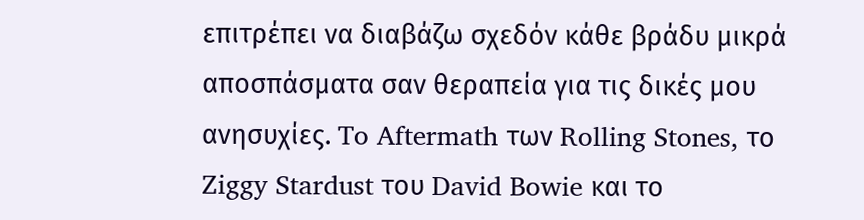επιτρέπει να διαβάζω σχεδόν κάθε βράδυ μικρά αποσπάσματα σαν θεραπεία για τις δικές μου ανησυχίες. To Aftermath των Rolling Stones, το Ziggy Stardust του David Bowie και το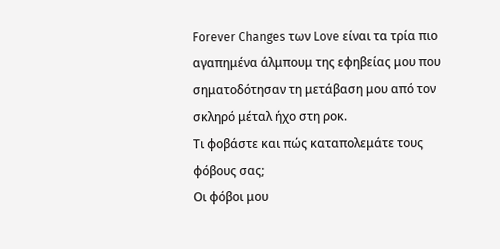Forever Changes των Love είναι τα τρία πιο αγαπημένα άλμπουμ της εφηβείας μου που σηματοδότησαν τη μετάβαση μου από τον σκληρό μέταλ ήχο στη ροκ.
Τι φοβάστε και πώς καταπολεμάτε τους φόβους σας;
Οι φόβοι μου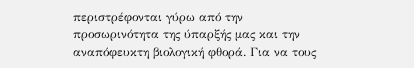περιστρέφονται γύρω από την προσωρινότητα της ύπαρξής μας και την αναπόφευκτη βιολογική φθορά. Για να τους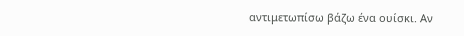αντιμετωπίσω βάζω ένα ουίσκι. Αν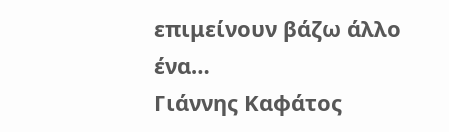επιμείνουν βάζω άλλο ένα…
Γιάννης Καφάτος